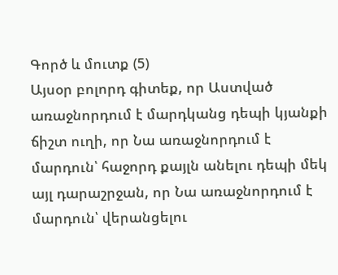Գործ և մուտք (5)
Այսօր բոլորդ գիտեք, որ Աստված առաջնորդում է մարդկանց դեպի կյանքի ճիշտ ուղի, որ Նա առաջնորդում է մարդուն՝ հաջորդ քայլն անելու դեպի մեկ այլ դարաշրջան, որ Նա առաջնորդում է մարդուն՝ վերանցելու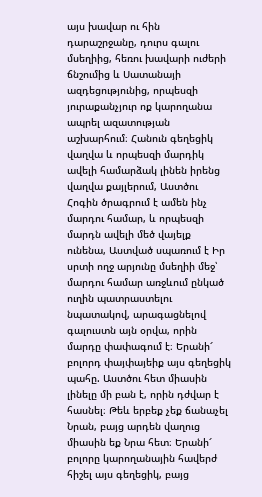այս խավար ու հին դարաշրջանը, դուրս գալու մսեղիից, հեռու խավարի ուժերի ճնշումից և Սատանայի ազդեցությունից, որպեսզի յուրաքանչյուր ոք կարողանա ապրել ազատության աշխարհում։ Հանուն գեղեցիկ վաղվա և որպեսզի մարդիկ ավելի համարձակ լինեն իրենց վաղվա քայլերում, Աստծու Հոգին ծրագրում է ամեն ինչ մարդու համար, և որպեսզի մարդն ավելի մեծ վայելք ունենա, Աստված սպառում է Իր սրտի ողջ արյունը մսեղիի մեջ՝ մարդու համար առջևում ընկած ուղին պատրաստելու նպատակով, արագացնելով գալուստն այն օրվա, որին մարդը փափագում է։ Երանի՜ բոլորդ փայփայեիք այս գեղեցիկ պահը. Աստծու հետ միասին լինելը մի բան է, որին դժվար է հասնել։ Թեև երբեք չեք ճանաչել Նրան, բայց արդեն վաղուց միասին եք Նրա հետ։ Երանի՜ բոլորը կարողանային հավերժ հիշել այս գեղեցիկ, բայց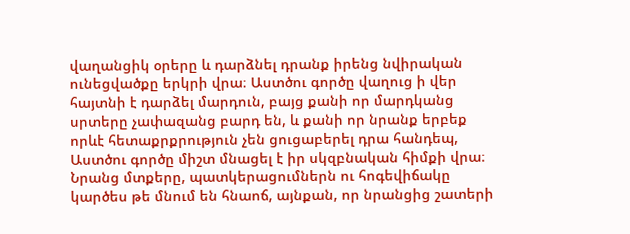վաղանցիկ օրերը և դարձնել դրանք իրենց նվիրական ունեցվածքը երկրի վրա։ Աստծու գործը վաղուց ի վեր հայտնի է դարձել մարդուն, բայց քանի որ մարդկանց սրտերը չափազանց բարդ են, և քանի որ նրանք երբեք որևէ հետաքրքրություն չեն ցուցաբերել դրա հանդեպ, Աստծու գործը միշտ մնացել է իր սկզբնական հիմքի վրա։ Նրանց մտքերը, պատկերացումներն ու հոգեվիճակը կարծես թե մնում են հնաոճ, այնքան, որ նրանցից շատերի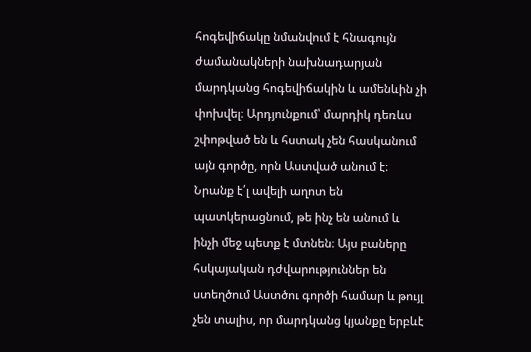հոգեվիճակը նմանվում է հնագույն ժամանակների նախնադարյան մարդկանց հոգեվիճակին և ամենևին չի փոխվել։ Արդյունքում՝ մարդիկ դեռևս շփոթված են և հստակ չեն հասկանում այն գործը, որն Աստված անում է։ Նրանք է՛լ ավելի աղոտ են պատկերացնում, թե ինչ են անում և ինչի մեջ պետք է մտնեն։ Այս բաները հսկայական դժվարություններ են ստեղծում Աստծու գործի համար և թույլ չեն տալիս, որ մարդկանց կյանքը երբևէ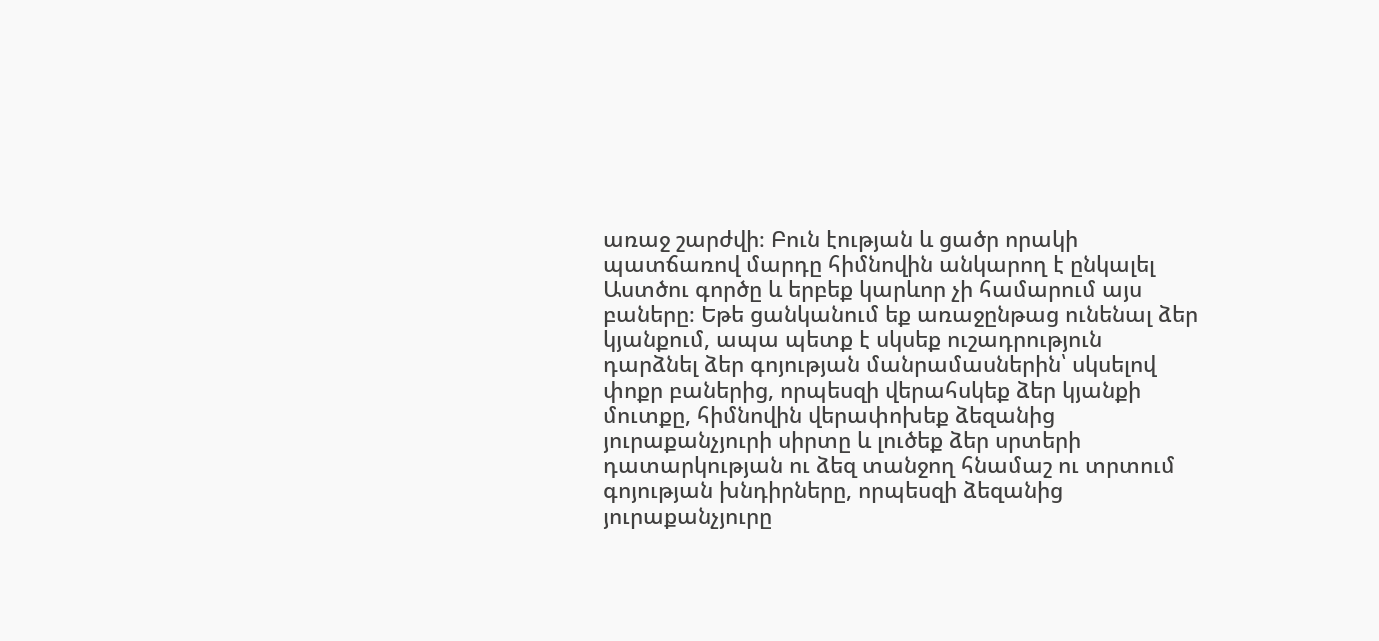առաջ շարժվի։ Բուն էության և ցածր որակի պատճառով մարդը հիմնովին անկարող է ընկալել Աստծու գործը և երբեք կարևոր չի համարում այս բաները։ Եթե ցանկանում եք առաջընթաց ունենալ ձեր կյանքում, ապա պետք է սկսեք ուշադրություն դարձնել ձեր գոյության մանրամասներին՝ սկսելով փոքր բաներից, որպեսզի վերահսկեք ձեր կյանքի մուտքը, հիմնովին վերափոխեք ձեզանից յուրաքանչյուրի սիրտը և լուծեք ձեր սրտերի դատարկության ու ձեզ տանջող հնամաշ ու տրտում գոյության խնդիրները, որպեսզի ձեզանից յուրաքանչյուրը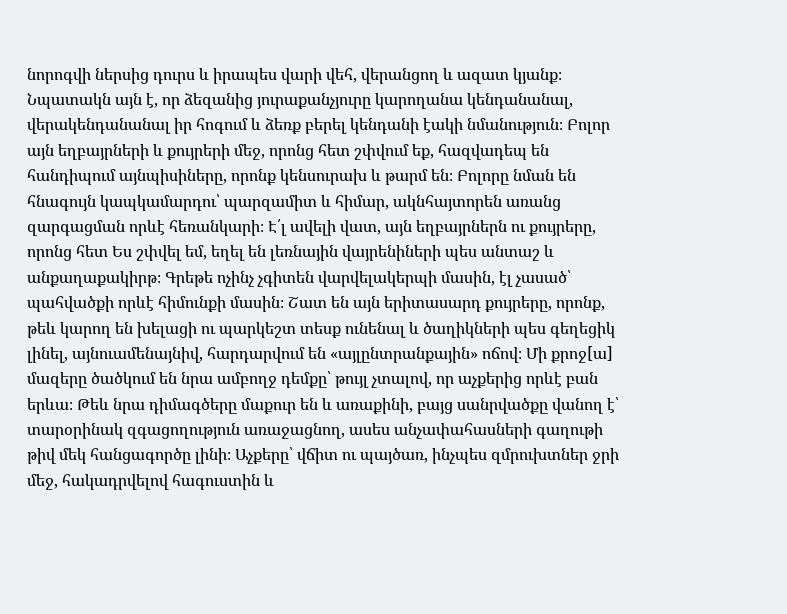նորոգվի ներսից դուրս և իրապես վարի վեհ, վերանցող և ազատ կյանք։ Նպատակն այն է, որ ձեզանից յուրաքանչյուրը կարողանա կենդանանալ, վերակենդանանալ իր հոգում և ձեռք բերել կենդանի էակի նմանություն։ Բոլոր այն եղբայրների և քույրերի մեջ, որոնց հետ շփվում եք, հազվադեպ են հանդիպում այնպիսիները, որոնք կենսուրախ և թարմ են։ Բոլորը նման են հնագույն կապկամարդու՝ պարզամիտ և հիմար, ակնհայտորեն առանց զարգացման որևէ հեռանկարի։ Է՛լ ավելի վատ, այն եղբայրներն ու քույրերը, որոնց հետ Ես շփվել եմ, եղել են լեռնային վայրենիների պես անտաշ և անքաղաքակիրթ։ Գրեթե ոչինչ չգիտեն վարվելակերպի մասին, էլ չասած՝ պահվածքի որևէ հիմունքի մասին։ Շատ են այն երիտասարդ քույրերը, որոնք, թեև կարող են խելացի ու պարկեշտ տեսք ունենալ և ծաղիկների պես գեղեցիկ լինել, այնուամենայնիվ, հարդարվում են «այլընտրանքային» ոճով։ Մի քրոջ[ա] մազերը ծածկում են նրա ամբողջ դեմքը՝ թույլ չտալով, որ աչքերից որևէ բան երևա։ Թեև նրա դիմագծերը մաքուր են և առաքինի, բայց սանրվածքը վանող է՝ տարօրինակ զգացողություն առաջացնող, ասես անչափահասների գաղութի թիվ մեկ հանցագործը լինի։ Աչքերը՝ վճիտ ու պայծառ, ինչպես զմրուխտներ ջրի մեջ, հակադրվելով հագուստին և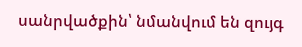սանրվածքին՝ նմանվում են զույգ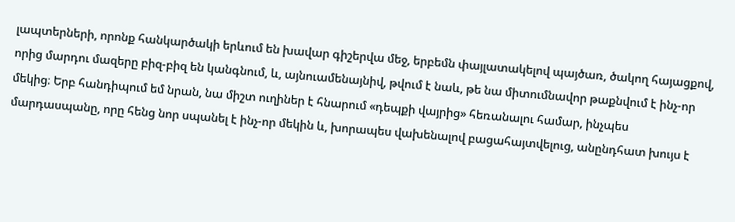լապտերների, որոնք հանկարծակի երևում են խավար գիշերվա մեջ, երբեմն փայլատակելով պայծառ, ծակող հայացքով, որից մարդու մազերը բիզ-բիզ են կանգնում, և, այնուամենայնիվ, թվում է նաև, թե նա միտումնավոր թաքնվում է ինչ-որ մեկից։ Երբ հանդիպում եմ նրան, նա միշտ ուղիներ է հնարում «դեպքի վայրից» հեռանալու համար, ինչպես մարդասպանը, որը հենց նոր սպանել է ինչ-որ մեկին և, խորապես վախենալով բացահայտվելուց, անընդհատ խույս է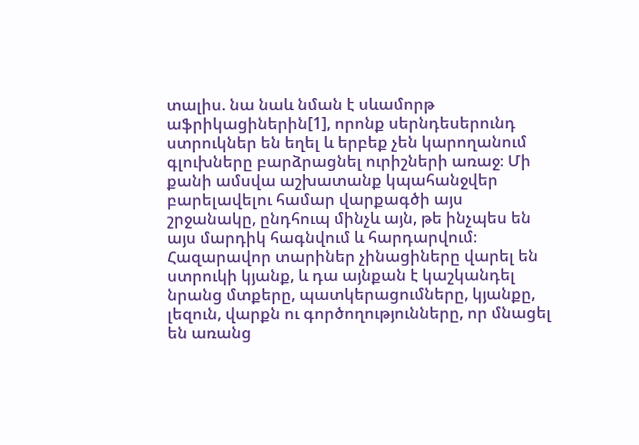տալիս. նա նաև նման է սևամորթ աֆրիկացիներին[1], որոնք սերնդեսերունդ ստրուկներ են եղել և երբեք չեն կարողանում գլուխները բարձրացնել ուրիշների առաջ։ Մի քանի ամսվա աշխատանք կպահանջվեր բարելավելու համար վարքագծի այս շրջանակը, ընդհուպ մինչև այն, թե ինչպես են այս մարդիկ հագնվում և հարդարվում։
Հազարավոր տարիներ չինացիները վարել են ստրուկի կյանք, և դա այնքան է կաշկանդել նրանց մտքերը, պատկերացումները, կյանքը, լեզուն, վարքն ու գործողությունները, որ մնացել են առանց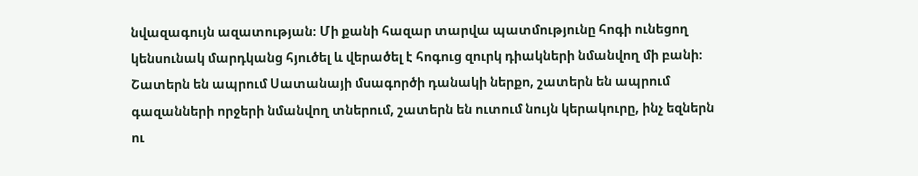նվազագույն ազատության։ Մի քանի հազար տարվա պատմությունը հոգի ունեցող կենսունակ մարդկանց հյուծել և վերածել է հոգուց զուրկ դիակների նմանվող մի բանի։ Շատերն են ապրում Սատանայի մսագործի դանակի ներքո, շատերն են ապրում գազանների որջերի նմանվող տներում, շատերն են ուտում նույն կերակուրը, ինչ եզներն ու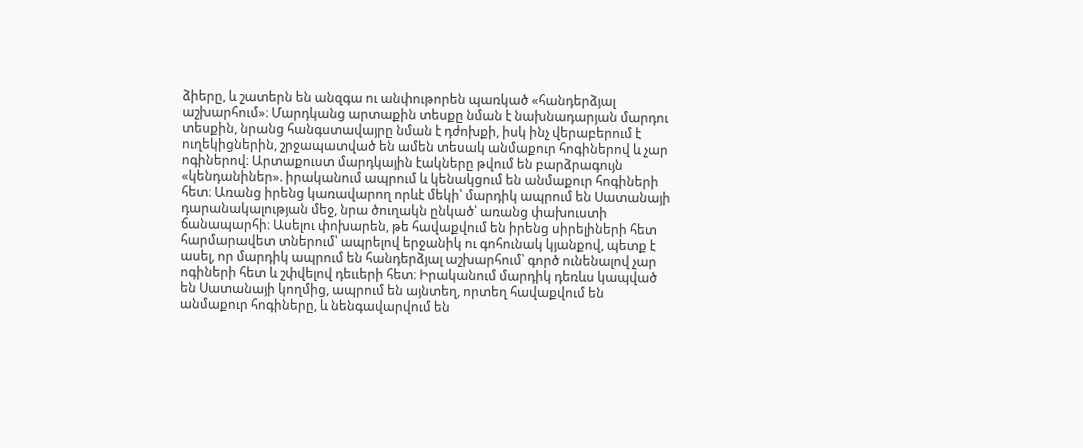ձիերը, և շատերն են անզգա ու անփութորեն պառկած «հանդերձյալ աշխարհում»։ Մարդկանց արտաքին տեսքը նման է նախնադարյան մարդու տեսքին, նրանց հանգստավայրը նման է դժոխքի, իսկ ինչ վերաբերում է ուղեկիցներին, շրջապատված են ամեն տեսակ անմաքուր հոգիներով և չար ոգիներով։ Արտաքուստ մարդկային էակները թվում են բարձրագույն «կենդանիներ». իրականում ապրում և կենակցում են անմաքուր հոգիների հետ։ Առանց իրենց կառավարող որևէ մեկի՝ մարդիկ ապրում են Սատանայի դարանակալության մեջ, նրա ծուղակն ընկած՝ առանց փախուստի ճանապարհի։ Ասելու փոխարեն, թե հավաքվում են իրենց սիրելիների հետ հարմարավետ տներում՝ ապրելով երջանիկ ու գոհունակ կյանքով, պետք է ասել, որ մարդիկ ապրում են հանդերձյալ աշխարհում՝ գործ ունենալով չար ոգիների հետ և շփվելով դեււերի հետ։ Իրականում մարդիկ դեռևս կապված են Սատանայի կողմից, ապրում են այնտեղ, որտեղ հավաքվում են անմաքուր հոգիները, և նենգավարվում են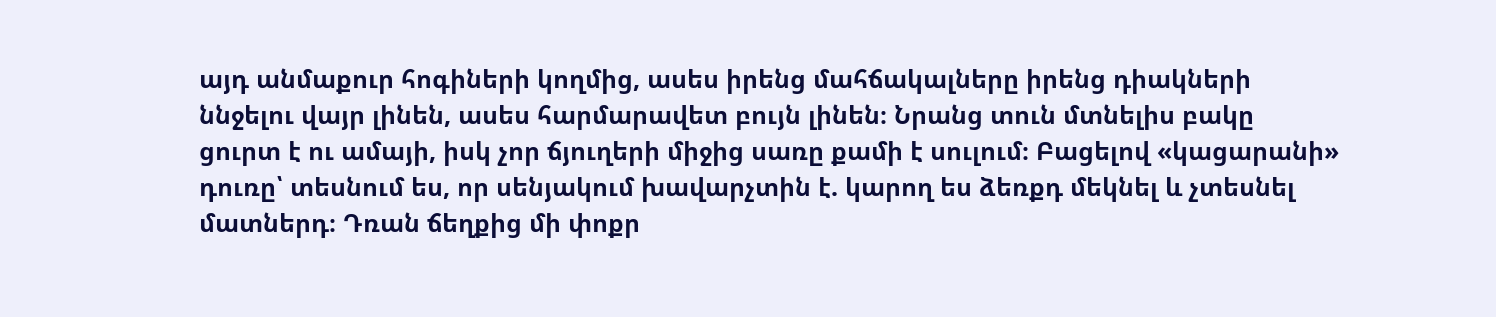այդ անմաքուր հոգիների կողմից, ասես իրենց մահճակալները իրենց դիակների ննջելու վայր լինեն, ասես հարմարավետ բույն լինեն։ Նրանց տուն մտնելիս բակը ցուրտ է ու ամայի, իսկ չոր ճյուղերի միջից սառը քամի է սուլում։ Բացելով «կացարանի» դուռը՝ տեսնում ես, որ սենյակում խավարչտին է. կարող ես ձեռքդ մեկնել և չտեսնել մատներդ։ Դռան ճեղքից մի փոքր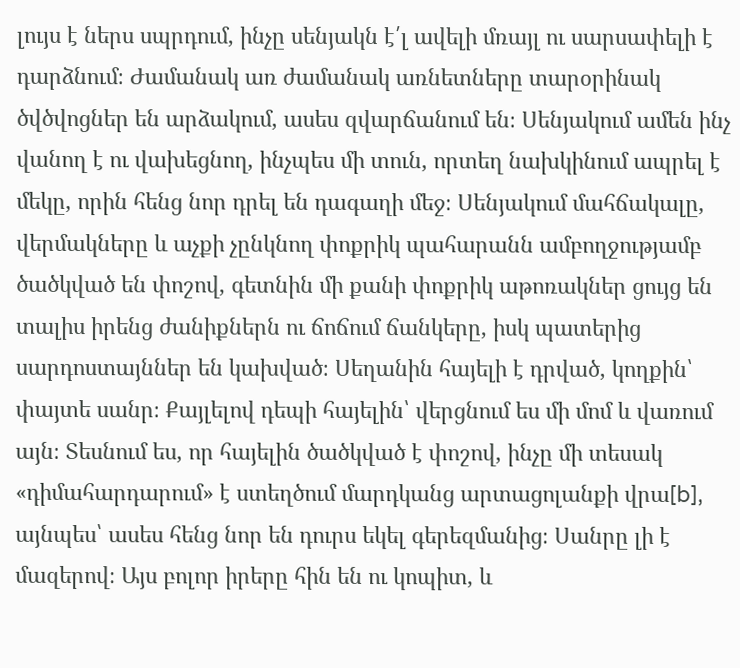լույս է ներս սպրդում, ինչը սենյակն է՛լ ավելի մռայլ ու սարսափելի է դարձնում։ Ժամանակ առ ժամանակ առնետները տարօրինակ ծվծվոցներ են արձակում, ասես զվարճանում են։ Սենյակում ամեն ինչ վանող է ու վախեցնող, ինչպես մի տուն, որտեղ նախկինում ապրել է մեկը, որին հենց նոր դրել են դագաղի մեջ։ Սենյակում մահճակալը, վերմակները և աչքի չընկնող փոքրիկ պահարանն ամբողջությամբ ծածկված են փոշով, գետնին մի քանի փոքրիկ աթոռակներ ցույց են տալիս իրենց ժանիքներն ու ճոճում ճանկերը, իսկ պատերից սարդոստայններ են կախված։ Սեղանին հայելի է դրված, կողքին՝ փայտե սանր։ Քայլելով դեպի հայելին՝ վերցնում ես մի մոմ և վառում այն։ Տեսնում ես, որ հայելին ծածկված է փոշով, ինչը մի տեսակ «դիմահարդարում» է ստեղծում մարդկանց արտացոլանքի վրա[b], այնպես՝ ասես հենց նոր են դուրս եկել գերեզմանից։ Սանրը լի է մազերով։ Այս բոլոր իրերը հին են ու կոպիտ, և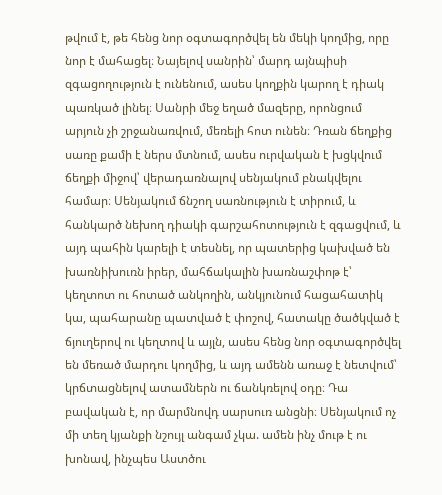թվում է, թե հենց նոր օգտագործվել են մեկի կողմից, որը նոր է մահացել։ Նայելով սանրին՝ մարդ այնպիսի զգացողություն է ունենում, ասես կողքին կարող է դիակ պառկած լինել։ Սանրի մեջ եղած մազերը, որոնցում արյուն չի շրջանառվում, մեռելի հոտ ունեն։ Դռան ճեղքից սառը քամի է ներս մտնում, ասես ուրվական է խցկվում ճեղքի միջով՝ վերադառնալով սենյակում բնակվելու համար։ Սենյակում ճնշող սառնություն է տիրում, և հանկարծ նեխող դիակի գարշահոտություն է զգացվում, և այդ պահին կարելի է տեսնել, որ պատերից կախված են խառնիխուռն իրեր, մահճակալին խառնաշփոթ է՝ կեղտոտ ու հոտած անկողին, անկյունում հացահատիկ կա, պահարանը պատված է փոշով, հատակը ծածկված է ճյուղերով ու կեղտով և այլն, ասես հենց նոր օգտագործվել են մեռած մարդու կողմից, և այդ ամենն առաջ է նետվում՝ կրճտացնելով ատամներն ու ճանկռելով օդը։ Դա բավական է, որ մարմնովդ սարսուռ անցնի։ Սենյակում ոչ մի տեղ կյանքի նշույլ անգամ չկա. ամեն ինչ մութ է ու խոնավ, ինչպես Աստծու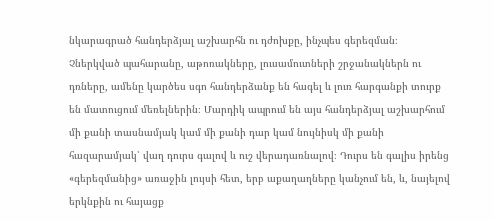նկարագրած հանդերձյալ աշխարհն ու դժոխքը, ինչպես գերեզման։ Չներկված պահարանը, աթոռակները, լուսամուտների շրջանակներն ու դռները, ամենը կարծես սգո հանդերձանք են հագել և լուռ հարգանքի տուրք են մատուցում մեռելներին։ Մարդիկ ապրում են այս հանդերձյալ աշխարհում մի քանի տասնամյակ կամ մի քանի դար կամ նույնիսկ մի քանի հազարամյակ՝ վաղ դուրս գալով և ուշ վերադառնալով։ Դուրս են գալիս իրենց «գերեզմանից» առաջին լույսի հետ, երբ աքաղաղները կանչում են, և, նայելով երկնքին ու հայացք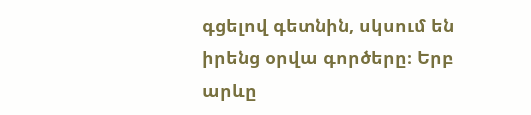գցելով գետնին, սկսում են իրենց օրվա գործերը։ Երբ արևը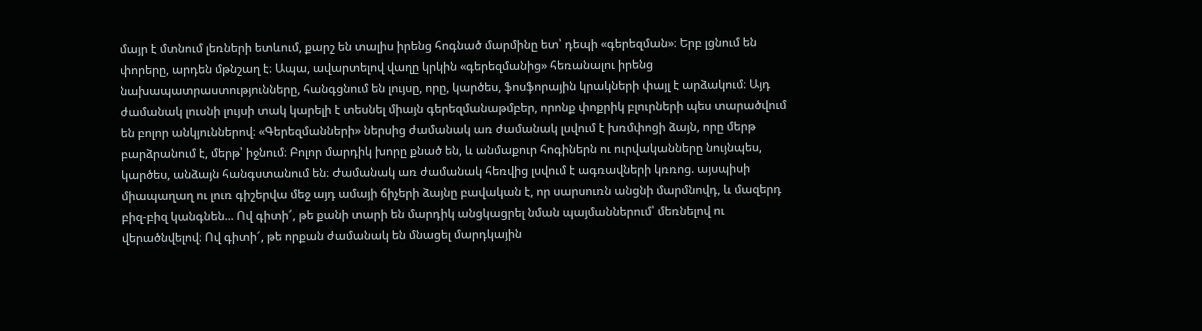մայր է մտնում լեռների ետևում, քարշ են տալիս իրենց հոգնած մարմինը ետ՝ դեպի «գերեզման»։ Երբ լցնում են փորերը, արդեն մթնշաղ է։ Ապա, ավարտելով վաղը կրկին «գերեզմանից» հեռանալու իրենց նախապատրաստությունները, հանգցնում են լույսը, որը, կարծես, ֆոսֆորային կրակների փայլ է արձակում։ Այդ ժամանակ լուսնի լույսի տակ կարելի է տեսնել միայն գերեզմանաթմբեր, որոնք փոքրիկ բլուրների պես տարածվում են բոլոր անկյուններով։ «Գերեզմանների» ներսից ժամանակ առ ժամանակ լսվում է խռմփոցի ձայն, որը մերթ բարձրանում է, մերթ՝ իջնում։ Բոլոր մարդիկ խորը քնած են, և անմաքուր հոգիներն ու ուրվականները նույնպես, կարծես, անձայն հանգստանում են։ Ժամանակ առ ժամանակ հեռվից լսվում է ագռավների կռռոց. այսպիսի միապաղաղ ու լուռ գիշերվա մեջ այդ ամայի ճիչերի ձայնը բավական է, որ սարսուռն անցնի մարմնովդ, և մազերդ բիզ-բիզ կանգնեն... Ով գիտի՜, թե քանի տարի են մարդիկ անցկացրել նման պայմաններում՝ մեռնելով ու վերածնվելով։ Ով գիտի՜, թե որքան ժամանակ են մնացել մարդկային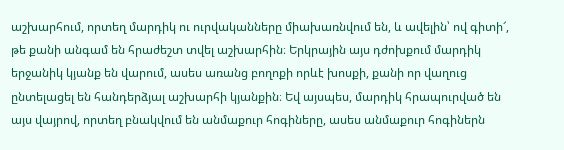աշխարհում, որտեղ մարդիկ ու ուրվականները միախառնվում են, և ավելին՝ ով գիտի՜, թե քանի անգամ են հրաժեշտ տվել աշխարհին։ Երկրային այս դժոխքում մարդիկ երջանիկ կյանք են վարում, ասես առանց բողոքի որևէ խոսքի, քանի որ վաղուց ընտելացել են հանդերձյալ աշխարհի կյանքին։ Եվ այսպես, մարդիկ հրապուրված են այս վայրով, որտեղ բնակվում են անմաքուր հոգիները, ասես անմաքուր հոգիներն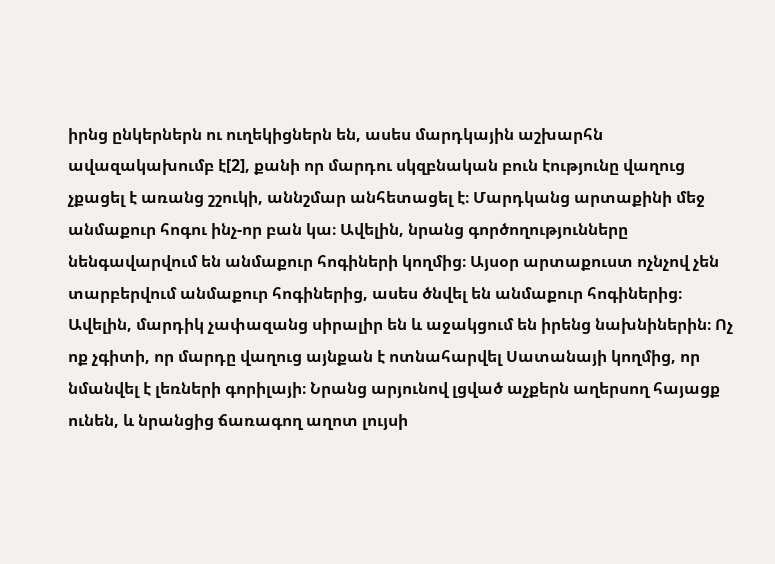իրնց ընկերներն ու ուղեկիցներն են, ասես մարդկային աշխարհն ավազակախումբ է[2], քանի որ մարդու սկզբնական բուն էությունը վաղուց չքացել է առանց շշուկի, աննշմար անհետացել է։ Մարդկանց արտաքինի մեջ անմաքուր հոգու ինչ-որ բան կա։ Ավելին, նրանց գործողությունները նենգավարվում են անմաքուր հոգիների կողմից։ Այսօր արտաքուստ ոչնչով չեն տարբերվում անմաքուր հոգիներից, ասես ծնվել են անմաքուր հոգիներից։ Ավելին, մարդիկ չափազանց սիրալիր են և աջակցում են իրենց նախնիներին։ Ոչ ոք չգիտի, որ մարդը վաղուց այնքան է ոտնահարվել Սատանայի կողմից, որ նմանվել է լեռների գորիլայի։ Նրանց արյունով լցված աչքերն աղերսող հայացք ունեն, և նրանցից ճառագող աղոտ լույսի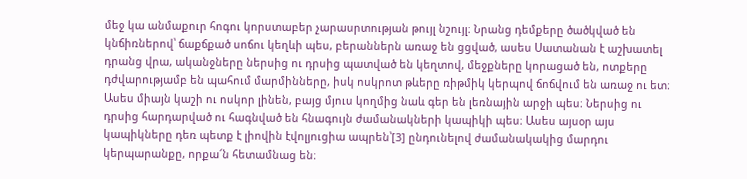մեջ կա անմաքուր հոգու կորստաբեր չարասրտության թույլ նշույլ։ Նրանց դեմքերը ծածկված են կնճիռներով՝ ճաքճքած սոճու կեղևի պես, բերաններն առաջ են ցցված, ասես Սատանան է աշխատել դրանց վրա, ականջները ներսից ու դրսից պատված են կեղտով, մեջքները կորացած են, ոտքերը դժվարությամբ են պահում մարմինները, իսկ ոսկրոտ թևերը ռիթմիկ կերպով ճոճվում են առաջ ու ետ։ Ասես միայն կաշի ու ոսկոր լինեն, բայց մյուս կողմից նաև գեր են լեռնային արջի պես։ Ներսից ու դրսից հարդարված ու հագնված են հնագույն ժամանակների կապիկի պես։ Ասես այսօր այս կապիկները դեռ պետք է լիովին էվոլյուցիա ապրեն՝[3] ընդունելով ժամանակակից մարդու կերպարանքը, որքա՜ն հետամնաց են։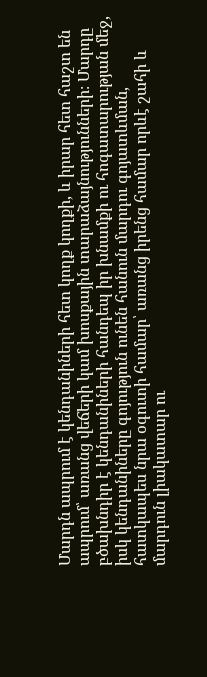Մարդն ապրում է կենդանիների հետ կողք կողքի, և իրար հետ հաշտ են ապրում՝ առանց վեճերի կամ խոսքային տարաձայնությունների։ Մարդը բծախնդիր է կենդանիների հանդեպ իր խնամքի ու հոգատարության մեջ, իսկ կենդանիները գոյություն ունեն հանուն մարդու գոյատևման, հատկապես նրա օգուտի համար՝ առանց իրենց համար որևէ շահի և մարդուն լիակատար ու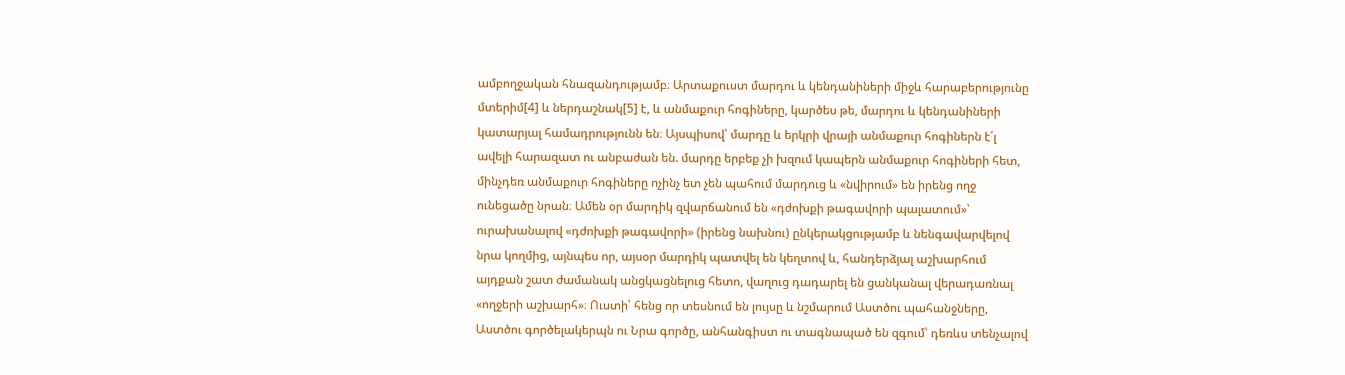ամբողջական հնազանդությամբ։ Արտաքուստ մարդու և կենդանիների միջև հարաբերությունը մտերիմ[4] և ներդաշնակ[5] է, և անմաքուր հոգիները, կարծես թե, մարդու և կենդանիների կատարյալ համադրությունն են։ Այսպիսով՝ մարդը և երկրի վրայի անմաքուր հոգիներն է՛լ ավելի հարազատ ու անբաժան են. մարդը երբեք չի խզում կապերն անմաքուր հոգիների հետ, մինչդեռ անմաքուր հոգիները ոչինչ ետ չեն պահում մարդուց և «նվիրում» են իրենց ողջ ունեցածը նրան։ Ամեն օր մարդիկ զվարճանում են «դժոխքի թագավորի պալատում»՝ ուրախանալով «դժոխքի թագավորի» (իրենց նախնու) ընկերակցությամբ և նենգավարվելով նրա կողմից, այնպես որ, այսօր մարդիկ պատվել են կեղտով և, հանդերձյալ աշխարհում այդքան շատ ժամանակ անցկացնելուց հետո, վաղուց դադարել են ցանկանալ վերադառնալ «ողջերի աշխարհ»։ Ուստի՝ հենց որ տեսնում են լույսը և նշմարում Աստծու պահանջները, Աստծու գործելակերպն ու Նրա գործը, անհանգիստ ու տագնապած են զգում՝ դեռևս տենչալով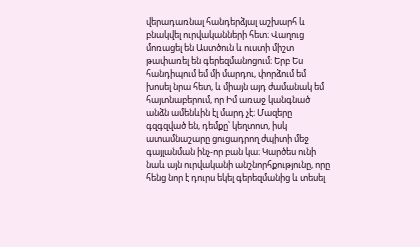վերադառնալ հանդերձյալ աշխարհ և բնակվել ուրվականների հետ։ Վաղուց մոռացել են Աստծուն և ուստի միշտ թափառել են գերեզմանոցում։ Երբ Ես հանդիպում եմ մի մարդու, փորձում եմ խոսել նրա հետ, և միայն այդ ժամանակ եմ հայտնաբերում, որ Իմ առաջ կանգնած անձն ամենևին էլ մարդ չէ։ Մազերը գզգզված են, դեմքը՝ կեղտոտ, իսկ ատամնաշարը ցուցադրող ժպիտի մեջ գայլանման ինչ-որ բան կա։ Կարծես ունի նաև այն ուրվականի անշնորհքությունը, որը հենց նոր է դուրս եկել գերեզմանից և տեսել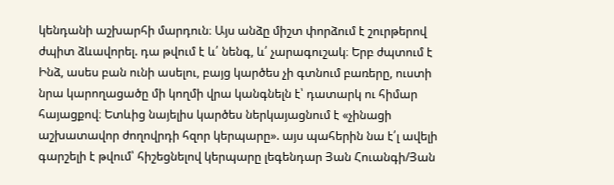կենդանի աշխարհի մարդուն։ Այս անձը միշտ փորձում է շուրթերով ժպիտ ձևավորել. դա թվում է և՛ նենգ, և՛ չարագուշակ։ Երբ ժպտում է Ինձ, ասես բան ունի ասելու, բայց կարծես չի գտնում բառերը, ուստի նրա կարողացածը մի կողմի վրա կանգնելն է՝ դատարկ ու հիմար հայացքով։ Ետևից նայելիս կարծես ներկայացնում է «չինացի աշխատավոր ժողովրդի հզոր կերպարը». այս պահերին նա է՛լ ավելի գարշելի է թվում՝ հիշեցնելով կերպարը լեգենդար Յան Հուանգի/Յան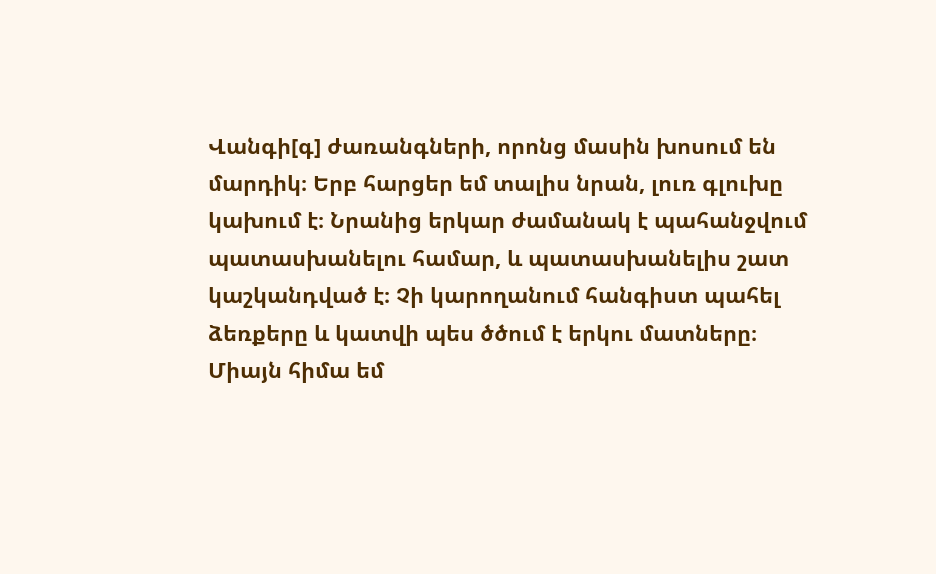Վանգի[գ] ժառանգների, որոնց մասին խոսում են մարդիկ։ Երբ հարցեր եմ տալիս նրան, լուռ գլուխը կախում է։ Նրանից երկար ժամանակ է պահանջվում պատասխանելու համար, և պատասխանելիս շատ կաշկանդված է։ Չի կարողանում հանգիստ պահել ձեռքերը և կատվի պես ծծում է երկու մատները։ Միայն հիմա եմ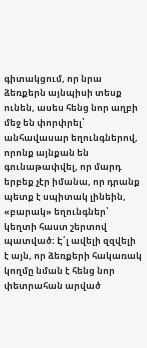գիտակցում, որ նրա ձեռքերն այնպիսի տեսք ունեն, ասես հենց նոր աղբի մեջ են փորփրել՝ անհավասար եղունգներով, որոնք այնքան են գունաթափվել, որ մարդ երբեք չէր իմանա, որ դրանք պետք է սպիտակ լինեին, «բարակ» եղունգներ՝ կեղտի հաստ շերտով պատված։ Է՛լ ավելի զզվելի է այն, որ ձեռքերի հակառակ կողմը նման է հենց նոր փետրահան արված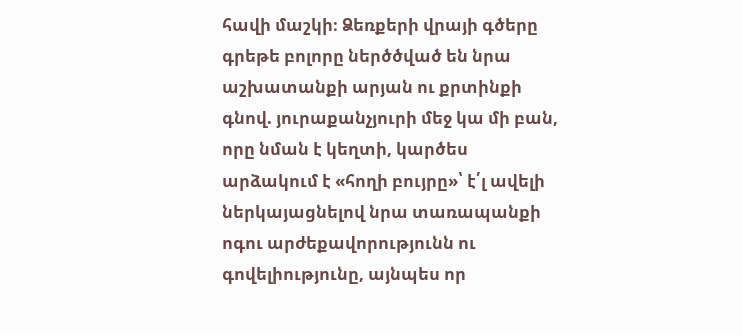հավի մաշկի։ Ձեռքերի վրայի գծերը գրեթե բոլորը ներծծված են նրա աշխատանքի արյան ու քրտինքի գնով. յուրաքանչյուրի մեջ կա մի բան, որը նման է կեղտի, կարծես արձակում է «հողի բույրը»՝ է՛լ ավելի ներկայացնելով նրա տառապանքի ոգու արժեքավորությունն ու գովելիությունը, այնպես որ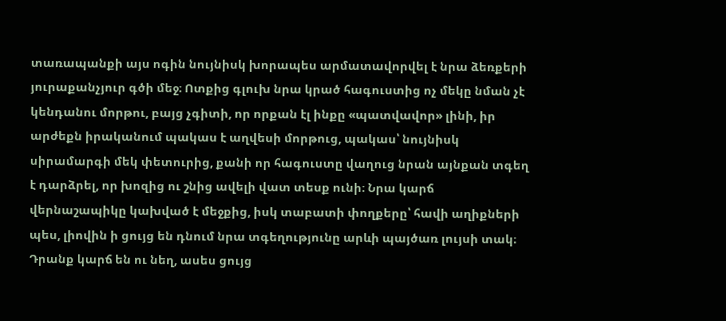տառապանքի այս ոգին նույնիսկ խորապես արմատավորվել է նրա ձեռքերի յուրաքանչյուր գծի մեջ։ Ոտքից գլուխ նրա կրած հագուստից ոչ մեկը նման չէ կենդանու մորթու, բայց չգիտի, որ որքան էլ ինքը «պատվավոր» լինի, իր արժեքն իրականում պակաս է աղվեսի մորթուց, պակաս՝ նույնիսկ սիրամարգի մեկ փետուրից, քանի որ հագուստը վաղուց նրան այնքան տգեղ է դարձրել, որ խոզից ու շնից ավելի վատ տեսք ունի։ Նրա կարճ վերնաշապիկը կախված է մեջքից, իսկ տաբատի փողքերը՝ հավի աղիքների պես, լիովին ի ցույց են դնում նրա տգեղությունը արևի պայծառ լույսի տակ։ Դրանք կարճ են ու նեղ, ասես ցույց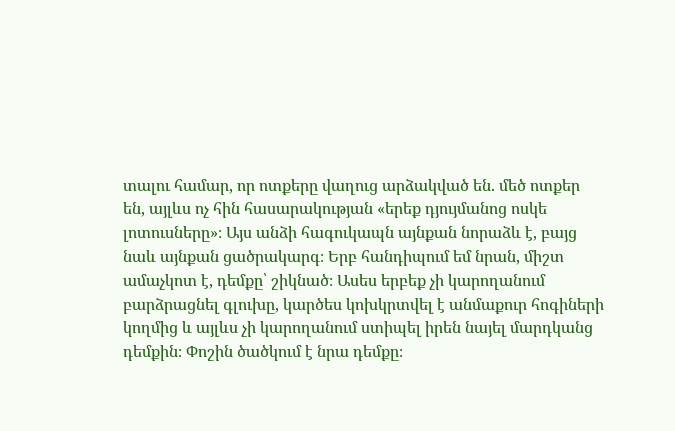տալու համար, որ ոտքերը վաղուց արձակված են. մեծ ոտքեր են, այլևս ոչ հին հասարակության «երեք դյույմանոց ոսկե լոտուսները»։ Այս անձի հագուկապն այնքան նորաձև է, բայց նաև այնքան ցածրակարգ։ Երբ հանդիպում եմ նրան, միշտ ամաչկոտ է, դեմքը՝ շիկնած։ Ասես երբեք չի կարողանում բարձրացնել գլուխը, կարծես կոխկրտվել է անմաքուր հոգիների կողմից և այլևս չի կարողանում ստիպել իրեն նայել մարդկանց դեմքին։ Փոշին ծածկում է նրա դեմքը։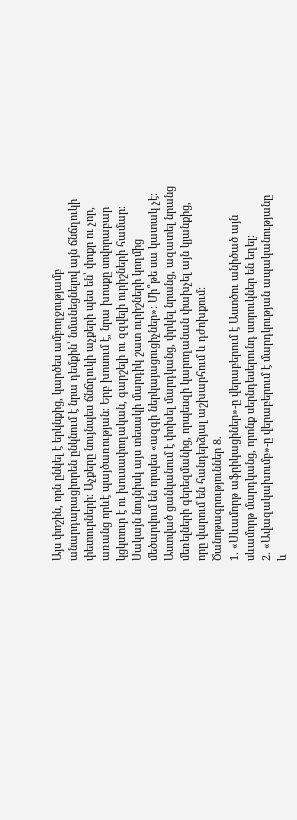Այս փոշին, որն ընկել է երկնքից, կարծես ամբողջությամբ անարդարացիորեն ընկնում է նրա դեմքին՝ նմանեցնելով այն ճնճղուկի փետուրների։ Աչքերը նույնպես ճնճղուկի աչքերի պես են՝ փոքր ու չոր, առանց որևէ պայծառության։ Երբ խոսում է, նրա խոսքը սովորաբար կցկտուր է ու խուսափողական, գարշելի ու զզվելի ուրիշների համար։ Սակայն նույնիսկ այս տեսակի մարդիկ շատ ուրիշների կողմից մեծարվում են որպես «ազգի ներկայացուցիչներ»։ Մի՞թե սա կատակ չէ։ Աստված ցանկանում է փոխել մարդկանց, փրկել նրանց, ազատել նրանց մեռելների գերեզմանից, որպեսզի կարողանան փախչել այն կյանքից, որը վարում են հանդերձյալ աշխարհում և դժոխքում։
Ծանոթագրություններ 8.
1. «Սևամորթ աֆրիկացիներ»-ը վերաբերում է Աստծու անիծած այն սևամորթ մարդկանց, որոնք սերնդեսերունդ ստրուկներ են եղել։
2. «Ավազակախումբ»-ը վերաբերում է մարդկության ապականությանը և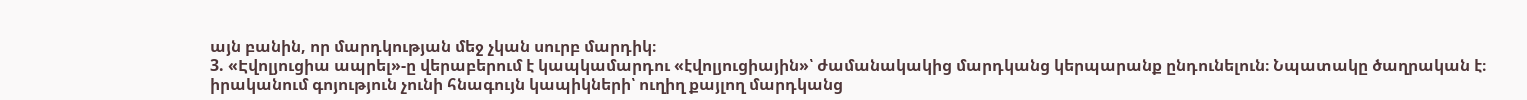այն բանին, որ մարդկության մեջ չկան սուրբ մարդիկ։
3. «Էվոլյուցիա ապրել»-ը վերաբերում է կապկամարդու «էվոլյուցիային»՝ ժամանակակից մարդկանց կերպարանք ընդունելուն։ Նպատակը ծաղրական է։ իրականում գոյություն չունի հնագույն կապիկների՝ ուղիղ քայլող մարդկանց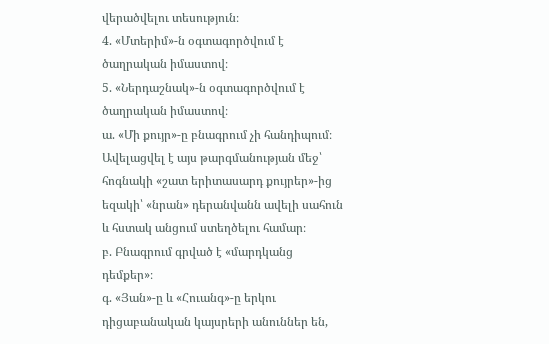վերածվելու տեսություն։
4. «Մտերիմ»-ն օգտագործվում է ծաղրական իմաստով։
5. «Ներդաշնակ»-ն օգտագործվում է ծաղրական իմաստով։
ա. «Մի քույր»-ը բնագրում չի հանդիպում։ Ավելացվել է այս թարգմանության մեջ՝ հոգնակի «շատ երիտասարդ քույրեր»-ից եզակի՝ «նրան» դերանվանն ավելի սահուն և հստակ անցում ստեղծելու համար։
բ. Բնագրում գրված է «մարդկանց դեմքեր»։
գ. «Յան»-ը և «Հուանգ»-ը երկու դիցաբանական կայսրերի անուններ են,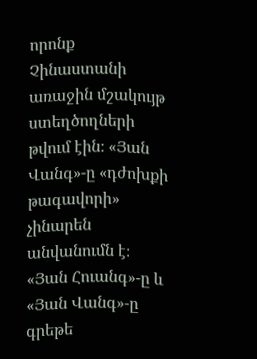որոնք Չինաստանի առաջին մշակույթ ստեղծողների թվում էին։ «Յան Վանգ»-ը «դժոխքի թագավորի» չինարեն անվանումն է։ «Յան Հուանգ»-ը և «Յան Վանգ»-ը գրեթե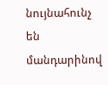նույնահունչ են մանդարինով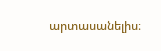արտասանելիս։